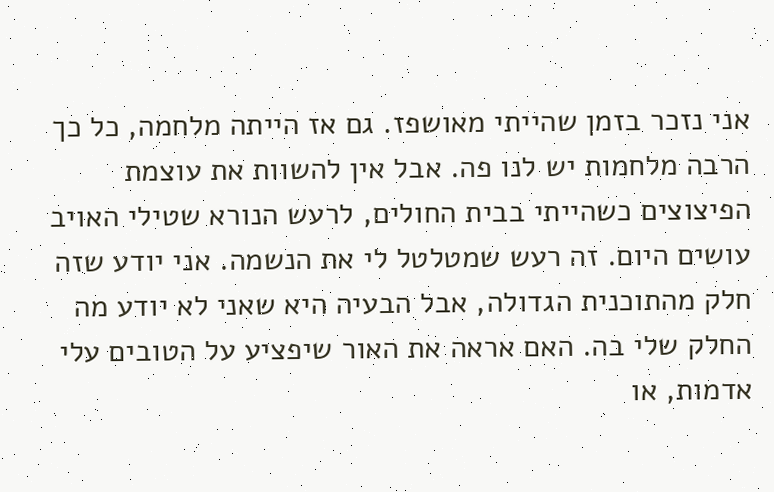אני נזכר בזמן שהייתי מאושפז. גם אז הייתה מלחמה, כל כך הרבה מלחמות יש לנו פה. אבל אין להשוות את עוצמת הפיצוצים כשהייתי בבית החולים, לרעש הנורא שטילי האויב עושים היום. זה רעש שמטלטל לי את הנשמה. אני יודע שזה חלק מהתוכנית הגדולה, אבל הבעיה היא שאני לא יודע מה החלק שלי בה. האם אראה את האור שיפציע על הטובים עלי אדמות, או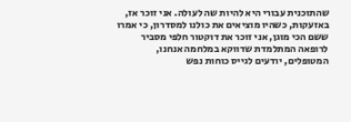שהתוכנית עבורי היא להיות שה לעולה. אני זוכר אז, באזעקות, כשהיו מוציאים את כולנו למסדרון, כי אמרו ששם הכי מוגן, אני זוכר את דוקטור חלפי מסביר לרופאה המתלמדת שדווקא במלחמה אנחנו, המטופלים, יודעים לגייס כוחות נפש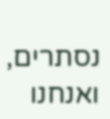נסתרים, ואנחנו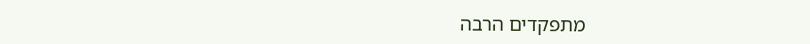מתפקדים הרבה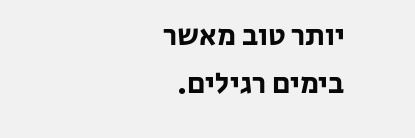יותר טוב מאשר בימים רגילים.